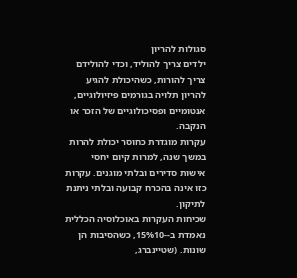סגולות להריון
ילדים צריך להוליד, וכדי להולידם צריך להורות, כשהיכולת להגיע להריון תלויה בגורמים פיזיולוגיים, אנטומיים ופסיכולוגיים של הזכר או הנקבה.
עקרות מוגדרת כחוסר יכולת להרות במשך שנה, למרות קיום יחסי אישות סדירים ובלתי מוגנים. עקרות כזו אינה בהכרח קבועה ובלתי ניתנת לתיקון.
שכיחות העקרות באוכלוסיה הכללית נאמדת ב--15%10, כשהסיבות הן שונות. (שטיינברג,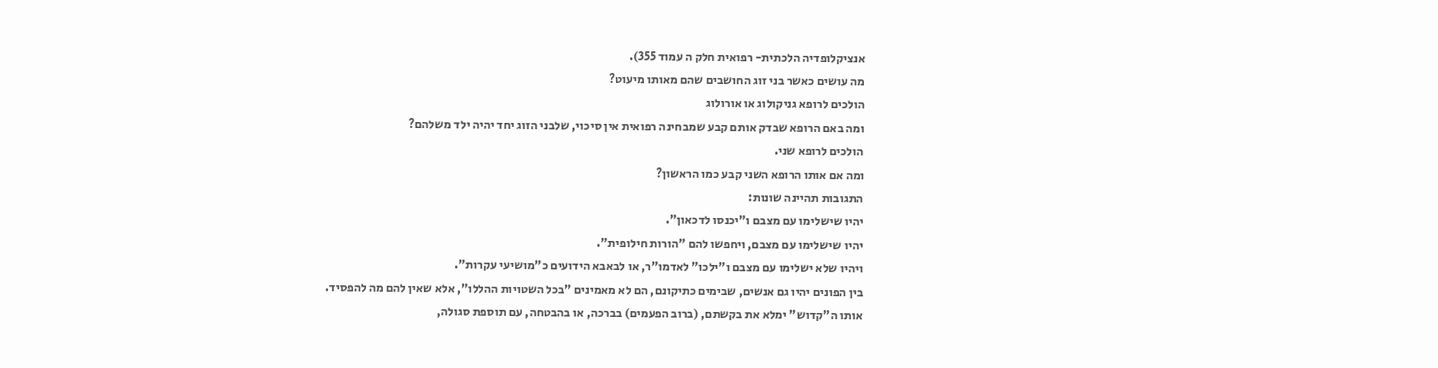אנציקלופדיה הלכתית- רפואית חלק ה עמוד 355).
מה עושים כאשר בני זוג החושבים שהם מאותו מיעוט?
הולכים לרופא גניקולוג או אורולוג
ומה באם הרופא שבדק אותם קבע שמבחינה רפואית אין סיכוי, שלבני הזוג יחד יהיה ילד משלהם?
הולכים לרופא שני.
ומה אם אותו הרופא השני קבע כמו הראשון?
התגובות תהיינה שונות:
יהיו שישלימו עם מצבם ו"יכנסו לדכאון".
יהיו שישלימו עם מצבם, ויחפשו להם "הורות חילופית".
ויהיו שלא ישלימו עם מצבם ו"ילכו" לאדמו"ר, או לבאבא הידועים כ"מושיעי עקרות".
בין הפונים יהיו גם אנשים, שבימים כתיקונם, הם לא מאמינים "בכל השטויות ההללו", אלא שאין להם מה להפסיד.
אותו ה"קדוש" ימלא את בקשתם, (ברוב הפעמים) בברכה, או בהבטחה, עם תוספת סגולה,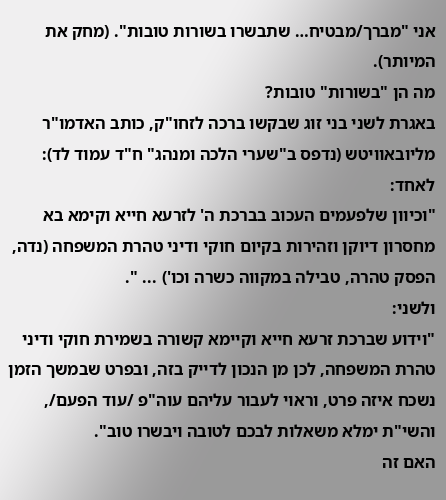אני "מברך/מבטיח… שתבשרו בשורות טובות". (מחק את המיותר).
מה הן "בשורות" טובות?
באגרת לשני בני זוג שבקשו ברכה לזחו"ק, כותב האדמו"ר מליובאוויטש (נדפס ב"שערי הלכה ומנהג" ח"ד עמוד לד):
לאחד:
"וכיוון שלפעמים העכוב בברכת ה' לזרעא חייא וקימא בא מחסרון דיוקן וזהירות בקיום חוקי ודיני טהרת המשפחה (נדה, הפסק טהרה, טבילה במקווה כשרה וכו') ... ".
ולשני:
"וידוע שברכת זרעא חייא וקיימא קשורה בשמירת חוקי ודיני טהרת המשפחה, לכן מן הנכון לדייק בזה, ובפרט שבמשך הזמן נשכח איזה פרט, וראוי לעבור עליהם עוה"פ /עוד הפעם/, והשי"ת ימלא משאלות לבכם לטובה ויבשרו טוב".
האם זה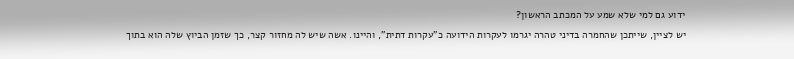ידוע גם למי שלא שמע על המכתב הראשון?
יש לציין, שייתכן שהחמרה בדיני טהרה יגרמו לעקרות הידועה כ"עקרות דתית", והיינו. אשה שיש לה מחזור קצר, כך שזמן הביוץ שלה הוא בתוך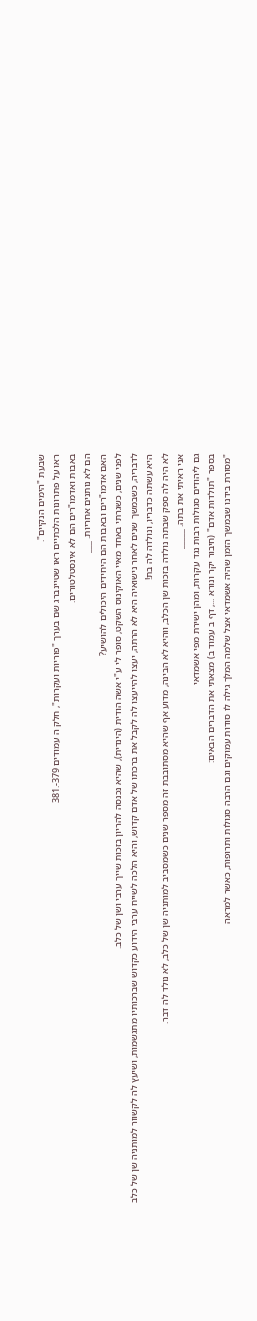שבעת "הימים הנקיים".
ראו על פתרונות הלכתיים ראו שטיינברג שם בערך "פוריות ועקרות", חלק ה עמודים 379-.381
באבות ואדמו"רים הם לא אינסטלטורים.
הם לא נותנים אחריות. ___
האם אדמו"רים ובאבות הם היחידים היכולים להושיע?
לפני שנים, כשגרתי באחד מאיי האוקינוס השקט, סופר לי ע"י אשה הודית (הינדית), שהיא נכנסה להריון בזכות שייך ערבי ושן של כלב.
לדבריה, כשבמשך שנים לאחר נישואיה היא לא הרתה, יעצו להייעצו לה לקבל את ברכתו של אדם קדוש, והיא הלכה לשייח ערבי הידוע כקדוש שברכותיו מתגשמות, ושיעץ לה לקשוור למותניה שן של כלב
היא עשתה כדבריו, ונולדה לה בת!
לא היה לה ספק שבתה נולדה בזכות שן הכלב, ווהיא לא הבינה, מדוע אף שהיא מסתובבת זה מספר שנים כשמסביב למותניה שן של כלב, לא נולד לה דבר.
אני ראיתי את בתה. _____
גם ליהודים סגולות רבות נגד עקרות, ומהן ישירת מפי אשמדאי
בספר "תולדות אדם" (חיבור יקר ונורא ..., דף ב עמוד ב) מצאתי את הדברים הבאים:
"מסורת בידנו שבמשך הזמן שהיה אשמדאי אצל שלמה המלך גילה לו סודות עמוקים וגם הרבה סגולות ותרופות, כאשר למראה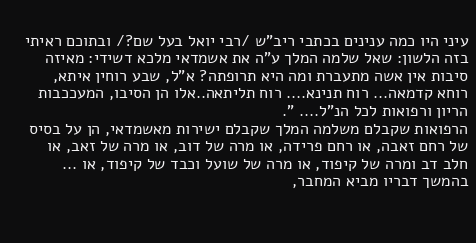עיני היו כמה ענינים בכתבי ריב"ש /רבי יואל בעל שם?/ ובתוכם ראיתי בזה הלשון: שאל שלמה המלך ע"ה את אשמדאי מלכא דשידי: מאיזה סיבות אין אשה מתעברת ומה היא תרופתה? א"ל, שבע רוחין איתא, רוחא קדמאה... רוח תנינא.... רוח תליתאה..אלו הן הסיבו, המעככבות הריון ורפואות לכל הנ"ל.... ".
הרפואות שקבלם משלמה המלך שקבלם ישירות מאשמדאי, הן על בסיס של רחם זאבה, או רחם פרידה, או מרה של דוב, או מרה של זאב, או חלב דב ומרה של קיפוד, או מרה של שועל וכבד של קיפוד, או ...
בהמשך דבריו מביא המחבר,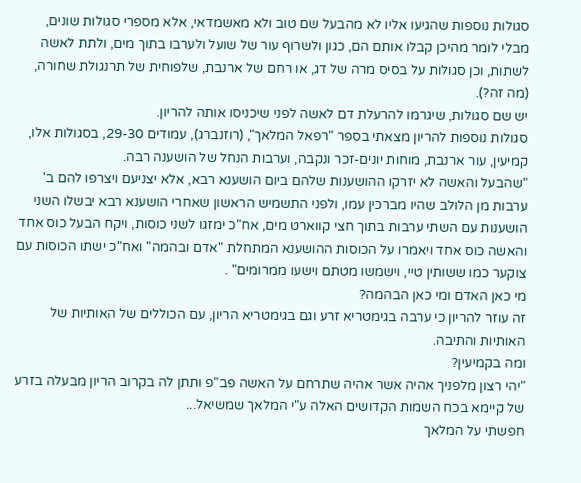סגולות נוספות שהגיעו אליו לא מהבעל שם טוב ולא מאשמדאי, אלא מספרי סגולות שונים, מבלי לומר מהיכן קבלו אותם הם, כגון ולשרוף עור של שועל ולערבו בתוך מים, ולתת לאשה לשתות, וכן סגולות על בסיס מרה של דג, או רחם של ארנבת, שלפוחית של תרנגולת שחורה, (מה זה?).
יש שם סגולות, שיגרמו להרעלת דם לאשה לפני שיכניסו אותה להריון.
סגולות נוספות להריון מצאתי בספר "רפאל המלאך", (רוזנברג), עמודים 29-30, בסגולות אלו, קמיעין, עור ארנבת, מוחות יונים-זכר ונקבה, וערבות הנחל של הושענה רבה.
"שהבעל והאשה לא יזרקו ההושענות שלהם ביום הושענא רבא, אלא יצניעם ויצרפו להם ב' ערבות מן הלולב שהיו מברכין עמו, ולפני התשמיש הראשון שאחרי הושענא רבא יבשלו השני הושענות עם השתי ערבות בתוך חצי קווארט מים, אח"כ ימזגו לשני כוסות, ויקח הבעל כוס אחד והאשה כוס אחד ויאמרו על הכוסות ההושענא המתחלת "אדם ובהמה" ואח"כ ישתו הכוסות עם צוקער כמו ששותין טיי, וישמשו מטתם וישעו ממרומים" .
מי כאן האדם ומי כאן הבהמה?
זה עוזר להריון כי ערבה בגימטריא זרע וגם בגימטריא הריון, עם הכוללים של האותיות של האותיות והתיבה.
ומה בקמיעין?
"יהי רצון מלפניך אהיה אשר אהיה שתרחם על האשה פב"פ ותתן לה בקרוב הריון מבעלה בזרע של קיימא בכח השמות הקדושים האלה ע"י המלאך שמשיאל...
חפשתי על המלאך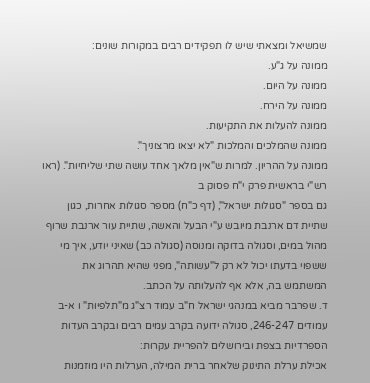שמשיאל ומצאתי שיש לו תפקידים רבים במקורות שונים:
ממונה על ג"ע.
ממונה על היום.
ממונה על הירח.
ממונה להעלות את התקיעות.
ממונה שהמלכים והמלכות "לא יצאו מרצוניך".
ממונה על ההריון. למרות ש"אין מלאך אחד עושה שתי שליחיות". (ראו רש"י בראשית פרק י"ח פסוק ב
גם בספר "סגולות ישראל", (דף כ"ח) מספר סגולות אחרות, כגון שתיית דם ארנבת מיובש ע"י הבעל והאשה, שתיית עור ארנבת שרוף מהול במים, וסגולה בדוקה ומנוסה (סגולה כב) שאיני יודע, איך מי ששפוי בדעתו יכול לא רק ל"עשותה", מפני שהיא תהרוג את המשתמש בה, אלא אף להעלותה על הכתב.
ד. שפרבר מביא במנהגי ישראל ח"ב עמוד רצ"ג מ"תלפיות" ו א-ב עמודים 246-247, סגולה ידועה בקרב עמים רבים ובקרב העדות הספרדיות בצפת ובירושלים להפריית עקרות:
אכילת ערלת התינוק שלאחר ברית המילה, הערלות היו מוזמנות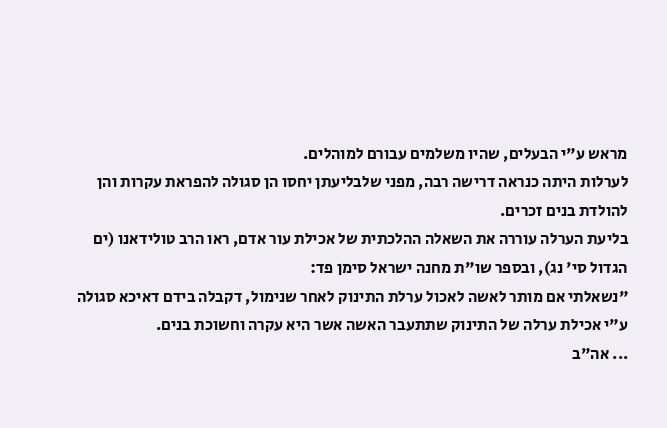מראש ע"י הבעלים, שהיו משלמים עבורם למוהלים.
לערלות היתה כנראה דרישה רבה, מפני שלבליעתן יחסו הן סגולה להפראת עקרות והן להולדת בנים זכרים.
בליעת הערלה עוררה את השאלה ההלכתית של אכילת עור אדם, ראו הרב טולידאנו (ים הגדול סי' נג), ובספר שו"ת מחנה ישראל סימן פד:
"נשאלתי אם מותר לאשה לאכול ערלת התינוק לאחר שנימול, דקבלה בידם דאיכא סגולה ע"י אכילת ערלה של התינוק שתתעבר האשה אשר היא עקרה וחשוכת בנים.
... אה"ב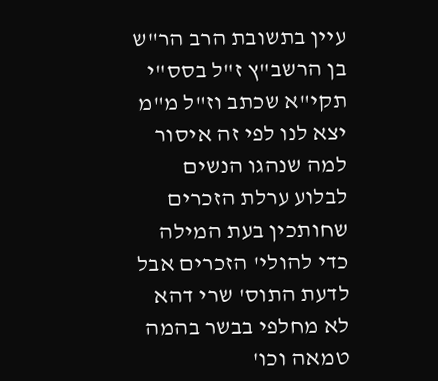עיין בתשובת הרב הר"ש בן הרשב"ץ ז"ל בסס"י תקי"א שכתב וז"ל מ"מ יצא לנו לפי זה איסור למה שנהגו הנשים לבלוע ערלת הזכרים שחותכין בעת המילה כדי להולי' הזכרים אבל לדעת התוס' שרי דהא לא מחלפי בבשר בהמה טמאה וכו'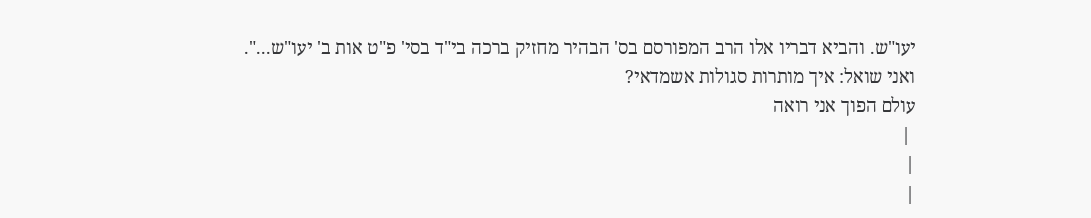יעו"ש. והביא דבריו אלו הרב המפורסם בס' הבהיר מחזיק ברכה בי"ד בסי' פ"ט אות ב' יעו"ש...".
ואני שואל: איך מותרות סגולות אשמדאי?
עולם הפוך אני רואה
 |
|
|